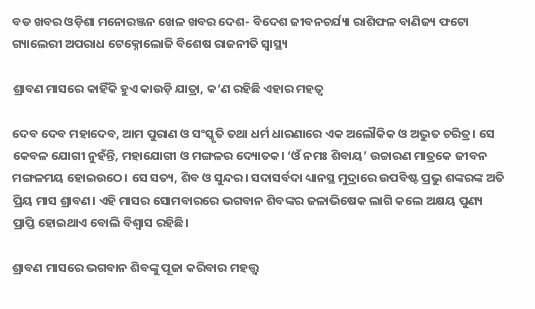ବଡ ଖବର ଓଡ଼ିଶା ମନୋରଞ୍ଜନ ଖେଳ ଖବର ଦେଶ- ବିଦେଶ ଜୀବନଚର୍ଯ୍ୟା ରାଶିଫଳ ବାଣିଜ୍ୟ ଫଟୋ ଗ୍ୟାଲେରୀ ଅପରାଧ ଟେକ୍ନୋଲୋଜି ବିଶେଷ ରାଜନୀତି ସ୍ଵାସ୍ଥ୍ୟ

ଶ୍ରାବଣ ମାସରେ କାହିଁକି ହୁଏ କାଉଡ଼ି ଯାତ୍ରା, କ‘ଣ ରହିଛି ଏହାର ମହତ୍ବ

ଦେବ ଦେବ ମହାଦେବ, ଆମ ପୁରାଣ ଓ ସଂସ୍କୃତି ତଥା ଧର୍ମ ଧାରଣାରେ ଏକ ଅଲୌକିକ ଓ ଅଦ୍ଭୁତ ଚରିତ୍ର। ସେ କେବଳ ଯୋଗୀ ନୁହଁନ୍ତି, ମହାଯୋଗୀ ଓ ମଙ୍ଗଳର ଦ୍ୟୋତକ। ‘ଓଁ ନମଃ ଶିବାୟ’ ଉଚ୍ଚାରଣ ମାତ୍ରକେ ଜୀବନ ମଙ୍ଗଳମୟ ହୋଇଉଠେ। ସେ ସତ୍ୟ, ଶିବ ଓ ସୁନ୍ଦର। ସଦାସର୍ବଦା ଧ୍ୟାନସ୍ଥ ମୁଦ୍ରାରେ ଉପବିଷ୍ଟ ପ୍ରଭୁ ଶଙ୍କରଙ୍କ ଅତି ପ୍ରିୟ ମାସ ଶ୍ରାବଣ। ଏହି ମାସର ସୋମବାରରେ ଭଗବାନ ଶିବଙ୍କର ଜଳାଭିଷେକ ଲାଗି କଲେ ଅକ୍ଷୟ ପୁଣ୍ୟ ପ୍ରାପ୍ତି ହୋଇଥାଏ ବୋଲି ବିଶ୍ବାସ ରହିଛି।

ଶ୍ରାବଣ ମାସରେ ଭଗବାନ ଶିବଙ୍କୁ ପୂଜା କରିବାର ମହତ୍ତ୍ବ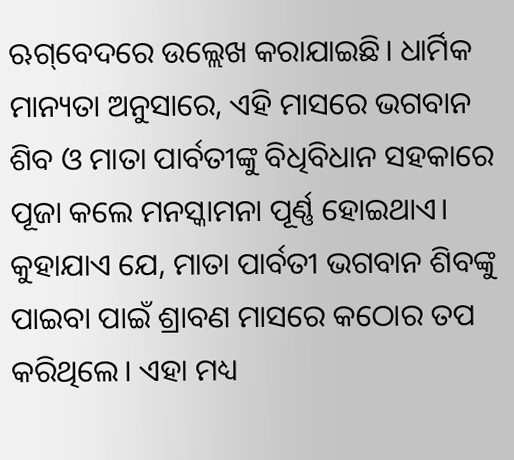ଋଗ୍‌ବେଦରେ ଉଲ୍ଲେଖ କରାଯାଇଛି। ଧାର୍ମିକ ମାନ୍ୟତା ଅନୁସାରେ, ଏହି ମାସରେ ଭଗବାନ ଶିବ ଓ ମାତା ପାର୍ବତୀଙ୍କୁ ବିଧିବିଧାନ ସହକାରେ ପୂଜା କଲେ ମନସ୍କାମନା ପୂର୍ଣ୍ଣ ହୋଇଥାଏ। କୁହାଯାଏ ଯେ, ମାତା ପାର୍ବତୀ ଭଗବାନ ଶିବଙ୍କୁ ପାଇବା ପାଇଁ ଶ୍ରାବଣ ମାସରେ କଠୋର ତପ କରିଥିଲେ। ଏହା ମଧ୍ୟ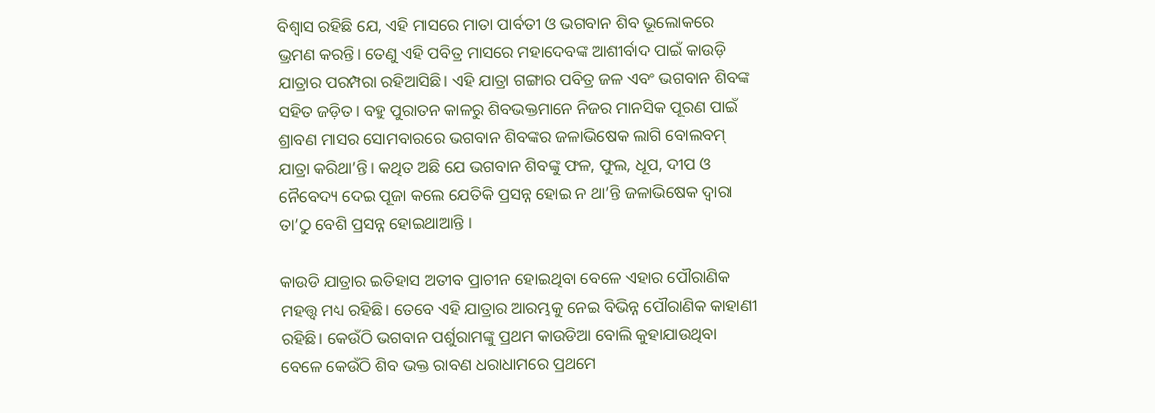ବିଶ୍ବାସ ରହିଛି ଯେ, ଏହି ମାସରେ ମାତା ପାର୍ବତୀ ଓ ଭଗବାନ ଶିବ ଭୂଲୋକରେ ଭ୍ରମଣ କରନ୍ତି। ତେଣୁ ଏହି ପବିତ୍ର ମାସରେ ମହାଦେବଙ୍କ ଆଶୀର୍ବାଦ ପାଇଁ କାଉଡ଼ି ଯାତ୍ରାର ପରମ୍ପରା ରହିଆସିଛି। ଏହି ଯାତ୍ରା ଗଙ୍ଗାର ପବିତ୍ର ଜଳ ଏବଂ ଭଗବାନ ଶିବଙ୍କ ସହିତ ଜଡ଼ିତ। ବହୁ ପୁରାତନ କାଳରୁ ଶିବଭକ୍ତମାନେ ନିଜର ମାନସିକ ପୂରଣ ପାଇଁ ଶ୍ରାବଣ ମାସର ସୋମବାରରେ ଭଗବାନ ଶିବଙ୍କର ଜଳାଭିଷେକ ଲାଗି ବୋଲବମ୍ ଯାତ୍ରା କରିଥା’ନ୍ତି। କଥିତ ଅଛି ଯେ ଭଗବାନ ଶିବଙ୍କୁ ଫଳ, ଫୁଲ, ଧୂପ, ଦୀପ ଓ ନୈବେଦ୍ୟ ଦେଇ ପୂଜା କଲେ ଯେତିକି ପ୍ରସନ୍ନ ହୋଇ ନ ଥା’ନ୍ତି ଜଳାଭିଷେକ ଦ୍ୱାରା ତା’ଠୁ ବେଶି ପ୍ରସନ୍ନ ହୋଇଥାଆନ୍ତି ।

କାଉଡି ଯାତ୍ରାର ଇତିହାସ ଅତୀବ ପ୍ରାଚୀନ ହୋଇଥିବା ବେଳେ ଏହାର ପୌରାଣିକ ମହତ୍ତ୍ବ ମଧ୍ୟ ରହିଛି। ତେବେ ଏହି ଯାତ୍ରାର ଆରମ୍ଭକୁ ନେଇ ବିଭିନ୍ନ ପୌରାଣିକ କାହାଣୀ ରହିଛି। କେଉଁଠି ଭଗବାନ ପର୍ଶୁରାମଙ୍କୁ ପ୍ରଥମ କାଉଡିଆ ବୋଲି କୁହାଯାଉଥିବା ବେଳେ କେଉଁଠି ଶିବ ଭକ୍ତ ରାବଣ ଧରାଧାମରେ ପ୍ରଥମେ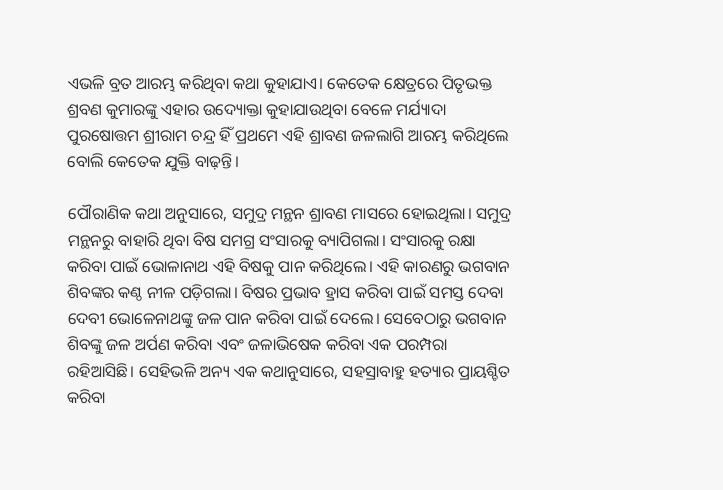ଏଭଳି ବ୍ରତ ଆରମ୍ଭ କରିଥିବା କଥା କୁହାଯାଏ। କେତେକ କ୍ଷେତ୍ରରେ ପିତୃଭକ୍ତ ଶ୍ରବଣ କୁମାରଙ୍କୁ ଏହାର ଉଦ୍ୟୋକ୍ତା କୁହାଯାଉଥିବା ବେଳେ ମର୍ଯ୍ୟାଦା ପୁରଷୋତ୍ତମ ଶ୍ରୀରାମ ଚନ୍ଦ୍ର ହିଁ ପ୍ରଥମେ ଏହି ଶ୍ରାବଣ ଜଳଲାଗି ଆରମ୍ଭ କରିଥିଲେ ବୋଲି କେତେକ ଯୁକ୍ତି ବାଢ଼ନ୍ତି।

ପୌରାଣିକ କଥା ଅନୁସାରେ, ସମୁଦ୍ର ମନ୍ଥନ ଶ୍ରାବଣ ମାସରେ ହୋଇଥିଲା। ସମୁଦ୍ର ମନ୍ଥନରୁ ବାହାରି ଥିବା ବିଷ ସମଗ୍ର ସଂସାରକୁ ବ୍ୟାପିଗଲା। ସଂସାରକୁ ରକ୍ଷା କରିବା ପାଇଁ ଭୋଳାନାଥ ଏହି ବିଷକୁ ପାନ କରିଥିଲେ। ଏହି କାରଣରୁ ଭଗବାନ ଶିବଙ୍କର କଣ୍ଠ ନୀଳ ପଡ଼ିଗଲା। ବିଷର ପ୍ରଭାବ ହ୍ରାସ କରିବା ପାଇଁ ସମସ୍ତ ଦେବା ଦେବୀ ଭୋଳେନାଥଙ୍କୁ ଜଳ ପାନ କରିବା ପାଇଁ ଦେଲେ। ସେବେଠାରୁ ଭଗବାନ ଶିବଙ୍କୁ ଜଳ ଅର୍ପଣ କରିବା ଏବଂ ଜଳାଭିଷେକ କରିବା ଏକ ପରମ୍ପରା ରହିଆସିଛି। ସେହିଭଳି ଅନ୍ୟ ଏକ କଥାନୁସାରେ, ସହସ୍ରାବାହୁ ହତ୍ୟାର ପ୍ରାୟଶ୍ଚିତ କରିବା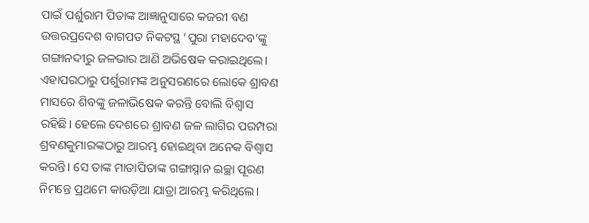ପାଇଁ ପର୍ଶୁରାମ ପିତାଙ୍କ ଆଜ୍ଞାନୁସାରେ କଜରୀ ବଣ ଉତ୍ତରପ୍ରଦେଶ ବାଗପତ ନିକଟସ୍ଥ ‘ପୁରା ମହାଦେବ’ଙ୍କୁ ଗଙ୍ଗାନଦୀରୁ ଜଳଭାର ଆଣି ଅଭିଷେକ କରାଇଥିଲେ। ଏହାପରଠାରୁ ପର୍ଶୁରାମଙ୍କ ଅନୁସରଣରେ ଲୋକେ ଶ୍ରାବଣ ମାସରେ ଶିବଙ୍କୁ ଜଳାଭିଷେକ କରନ୍ତି ବୋଲି ବିଶ୍ବାସ ରହିଛି। ହେଲେ ଦେଶରେ ଶ୍ରାବଣ ଜଳ ଲାଗିର ପରମ୍ପରା ଶ୍ରବଣକୁମାରଙ୍କଠାରୁ ଆରମ୍ଭ ହୋଇଥିବା ଅନେକ ବିଶ୍ୱାସ କରନ୍ତି। ସେ ତାଙ୍କ ମାତାପିତାଙ୍କ ଗଙ୍ଗାସ୍ନାନ ଇଚ୍ଛା ପୂରଣ ନିମନ୍ତେ ପ୍ରଥମେ କାଉଡ଼ିଆ ଯାତ୍ରା ଆରମ୍ଭ କରିଥିଲେ।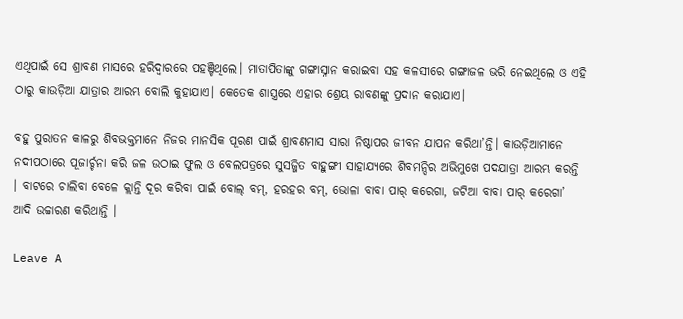ଏଥିପାଇଁ ସେ ଶ୍ରାବଣ ମାସରେ ହରିଦ୍ୱାରରେ ପହଞ୍ଚିଥିଲେ। ମାତାପିତାଙ୍କୁ ଗଙ୍ଗାସ୍ନାନ କରାଇବା ସହ କଳସୀରେ ଗଙ୍ଗାଜଳ ଭରି ନେଇଥିଲେ ଓ ଏହି ଠାରୁ କାଉଡ଼ିଆ ଯାତ୍ରାର ଆରମ୍ଭ ବୋଲି କୁହାଯାଏ। କେତେକ ଶାସ୍ତ୍ରରେ ଏହାର ଶ୍ରେୟ ରାବଣଙ୍କୁ ପ୍ରଦାନ କରାଯାଏ।

ବହୁ ପୁରାତନ କାଳରୁ ଶିବଭକ୍ତମାନେ ନିଜର ମାନସିକ ପୂରଣ ପାଇଁ ଶ୍ରାବଣମାସ ସାରା ନିଷ୍ଠାପର ଜୀବନ ଯାପନ କରିଥା’ନ୍ତି। କାଉଡ଼ିଆମାନେ ନଦୀପଠାରେ ପୂଜାର୍ଚ୍ଚନା କରି ଜଳ ଉଠାଇ ଫୁଲ ଓ ବେଲପତ୍ରରେ ସୁସଜ୍ଜିତ ବାହୁଙ୍ଗୀ ସାହାଯ୍ୟରେ ଶିବମନ୍ଦିର ଅଭିମୁଖେ ପଦଯାତ୍ରା ଆରମ୍ଭ କରନ୍ତି । ବାଟରେ ଚାଲିବା ବେଳେ କ୍ଲାନ୍ତି ଦୂର କରିବା ପାଇଁ ବୋଲ୍ ବମ୍, ହରହର ବମ୍, ଭୋଳା ବାବା ପାର୍ କରେଗା, ଜଟିଆ ବାବା ପାର୍ କରେଗା’ ଆଦି ଉଚ୍ଚାରଣ କରିଥାନ୍ତି ।

Leave A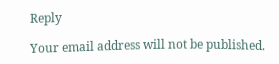Reply

Your email address will not be published.